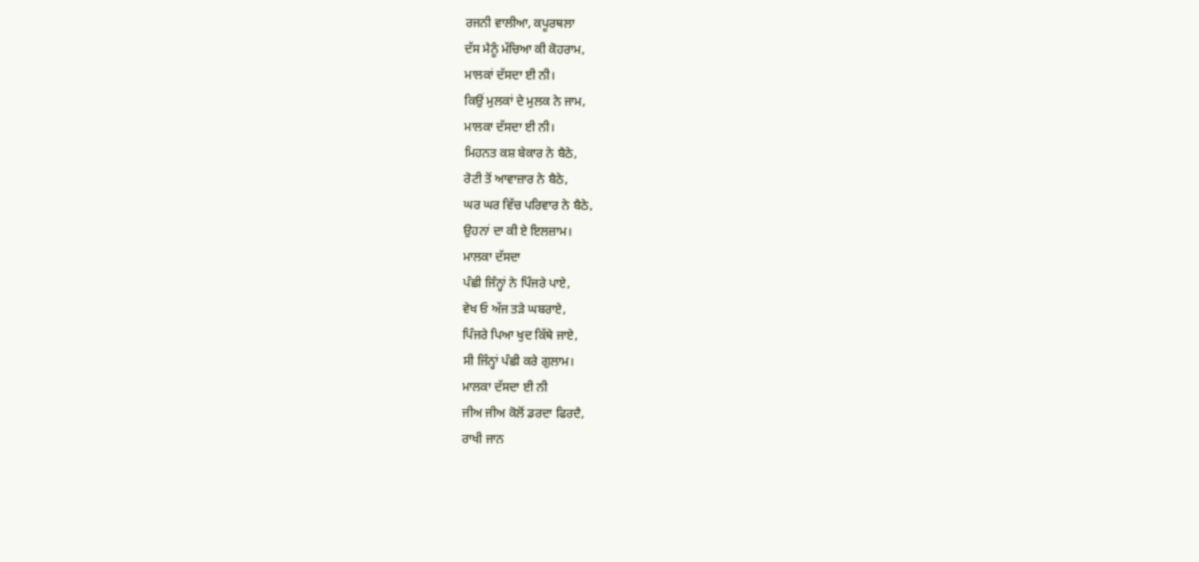ਰਜਨੀ ਵਾਲੀਆ, ਕਪੂਰਥਲਾ
ਦੱਸ ਮੈਨੂੰ ਮੱਚਿਆ ਕੀ ਕੋਹਰਾਮ,
ਮਾਲਕਾਂ ਦੱਸਦਾ ਈ ਨੀ।
ਕਿਉਂ ਮੁਲਕਾਂ ਦੇ ਮੁਲਕ ਨੇ ਜਾਮ,
ਮਾਲਕਾ ਦੱਸਦਾ ਈ ਨੀ।
ਮਿਹਨਤ ਕਸ਼ ਬੇਕਾਰ ਨੇ ਬੈਠੇ,
ਰੋਟੀ ਤੋਂ ਆਵਾਜ਼ਾਰ ਨੇ ਬੈਠੇ,
ਘਰ ਘਰ ਵਿੱਚ ਪਰਿਵਾਰ ਨੇ ਬੈਠੇ,
ਉਹਨਾਂ ਦਾ ਕੀ ਏ ਇਲਜ਼ਾਮ।
ਮਾਲਕਾ ਦੱਸਦਾ
ਪੰਛੀ ਜਿੰਨ੍ਹਾਂ ਨੇ ਪਿੰਜਰੇ ਪਾਏ,
ਵੇਖ ਓ ਅੱਜ ਤੜੇ ਘਬਰਾਏ,
ਪਿੰਜਰੇ ਪਿਆ ਖੁਦ ਕਿੱਥੇ ਜਾਏ,
ਸੀ ਜਿੰਨ੍ਹਾਂ ਪੰਛੀ ਕਰੇ ਗੁਲਾਮ।
ਮਾਲਕਾ ਦੱਸਦਾ ਈ ਨੀ
ਜੀਅ ਜੀਅ ਕੋਲੋਂ ਡਰਦਾ ਫਿਰਦੈ,
ਰਾਖੀ ਜਾਨ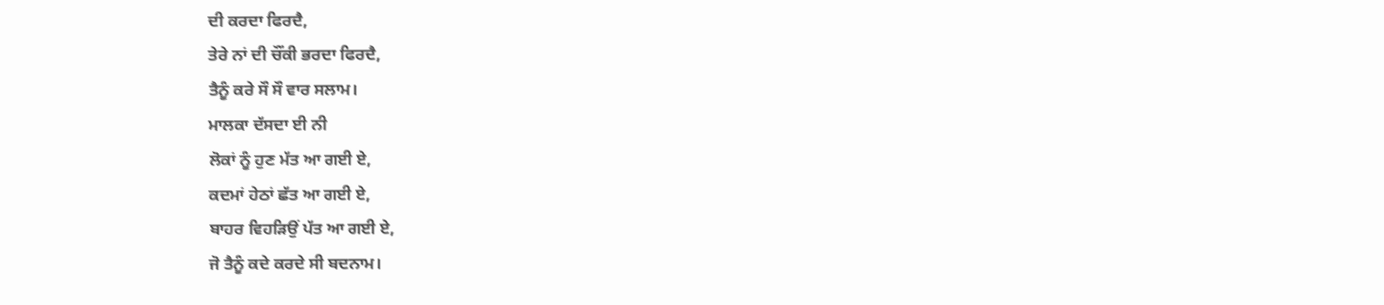ਦੀ ਕਰਦਾ ਫਿਰਦੈ,
ਤੇਰੇ ਨਾਂ ਦੀ ਚੌਂਕੀ ਭਰਦਾ ਫਿਰਦੈ,
ਤੈਨੂੰ ਕਰੇ ਸੌ ਸੌ ਵਾਰ ਸਲਾਮ।
ਮਾਲਕਾ ਦੱਸਦਾ ਈ ਨੀ
ਲੋਕਾਂ ਨੂੰ ਹੁਣ ਮੱਤ ਆ ਗਈ ਏ,
ਕਦਮਾਂ ਹੇਠਾਂ ਛੱਤ ਆ ਗਈ ਏ,
ਬਾਹਰ ਵਿਹੜਿਉਂ ਪੱਤ ਆ ਗਈ ਏ,
ਜੋ ਤੈਨੂੰ ਕਦੇ ਕਰਦੇ ਸੀ ਬਦਨਾਮ।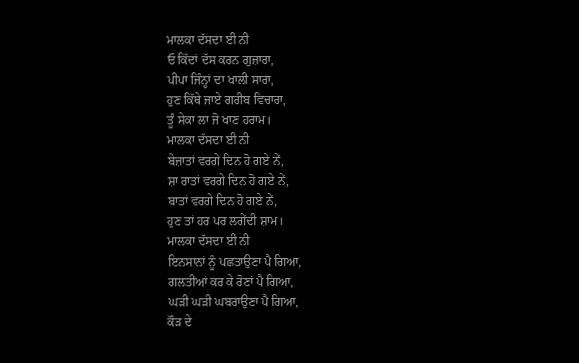ਮਾਲਕਾ ਦੱਸਦਾ ਈ ਨੀ
ਓ ਕਿੱਦਾਂ ਦੱਸ ਕਰਨ ਗੁਜ਼ਾਰਾ,
ਪੀਪਾ ਜਿੰਨ੍ਹਾਂ ਦਾ ਖਾਲੀ ਸਾਰਾ,
ਹੁਣ ਕਿੱਥੇ ਜਾਏ ਗਰੀਬ ਵਿਚਾਰਾ,
ਤੂੰ ਸੇਕਾ ਲਾ ਜੋ ਖਾਣ ਹਰਾਮ।
ਮਾਲਕਾ ਦੱਸਦਾ ਈ ਨੀ
ਬੇਜ਼ਾਤਾਂ ਵਰਗੇ ਦਿਨ ਹੋ ਗਏ ਨੇਂ,
ਸ਼ਾ ਰਾਤਾਂ ਵਰਗੇ ਦਿਨ ਹੋ ਗਏ ਨੇਂ,
ਬਾਤਾਂ ਵਰਗੇ ਦਿਨ ਹੋ ਗਏ ਨੇਂ,
ਹੁਣ ਤਾਂ ਹਰ ਪਰ ਲਗੇਂਦੀ ਸ਼ਾਮ।
ਮਾਲਕਾ ਦੱਸਦਾ ਈ ਨੀ
ਇਨਸਾਨਾਂ ਨੂੰ ਪਛਤਾਉਣਾ ਪੈ ਗਿਆ,
ਗਲਤੀਆਂ ਕਰ ਕੇ ਰੋਣਾਂ ਪੈ ਗਿਆ,
ਘੜੀ ਘੜੀ ਘਬਰਾਉਣਾ ਪੈ ਗਿਆ,
ਕੌੜ ਦੇ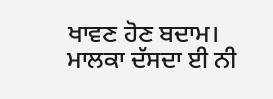ਖਾਵਣ ਹੋਣ ਬਦਾਮ।
ਮਾਲਕਾ ਦੱਸਦਾ ਈ ਨੀ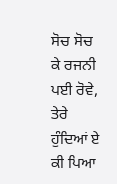ਸੋਚ ਸੋਚ ਕੇ ਰਜਨੀ ਪਈ ਰੋਵੇ,
ਤੇਰੇ ਹੁੰਦਿਆਂ ਏ ਕੀ ਪਿਆ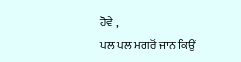ਹੋਵੇ ,
ਪਲ ਪਲ ਮਗਰੋਂ ਜਾਨ ਕਿਉਂ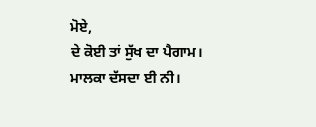ਮੋਏ,
ਦੇ ਕੋਈ ਤਾਂ ਸੁੱਖ ਦਾ ਪੈਗਾਮ।
ਮਾਲਕਾ ਦੱਸਦਾ ਈ ਨੀ।